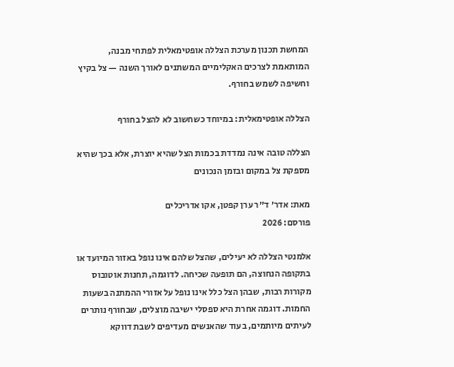המחשת תכנון מערכת הצללה אופטימאלית לפתחי מבנה,
המותאמת לצרכים האקלימיים המשתנים לאורך השנה — צל בקיץ וחשיפה לשמש בחורף.

הצללה אופטימאלית: במיוחד כשחשוב לא להצל בחורף

הצללה טובה אינה נמדדת בכמות הצל שהיא יוצרת, אלא בכך שהיא מספקת צל במקום ובזמן הנכונים

מאת: אדר' ד"ר ערן קפטן, אקו אדריכלים
פורסם: 2026

אלמנטי הצללה לא יעילים, שהצל שלהם אינו נופל באזור המיועד או בתקופה הנחוצה, הם תופעה שכיחה. לדוגמה, תחנות אוטובוס מקורות רבות, שבהן הצל כלל אינו נופל על אזורי ההמתנה בשעות החמות. דוגמה אחרת היא ספסלי ישיבה מוצלים, שבחורף נותרים לעיתים מיותמים, בעוד שהאנשים מעדיפים לשבת דווקא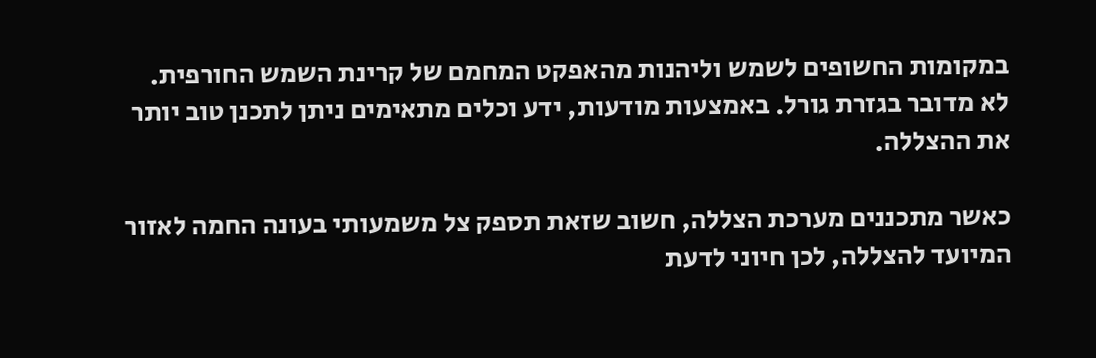במקומות החשופים לשמש וליהנות מהאפקט המחמם של קרינת השמש החורפית. לא מדובר בגזרת גורל. באמצעות מודעות, ידע וכלים מתאימים ניתן לתכנן טוב יותר את ההצללה.

כאשר מתכננים מערכת הצללה, חשוב שזאת תספק צל משמעותי בעונה החמה לאזור המיועד להצללה, לכן חיוני לדעת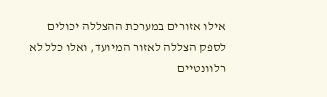אילו אזורים במערכת ההצללה יכולים לספק הצללה לאזור המיועד, ואלו כלל לא רלוונטיים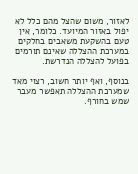לאזור, משום שהצל מהם כלל לא יפול באזור המיועד. כלומר, אין טעם בהשקעת משאבים בחלקים במערכת ההצללה שאינם תורמים בפועל להצללה הנדרשת.

בנוסף, ואף יותר חשוב, רצוי מאד שמערכת ההצללה תאפשר מעבר שמש בחורף.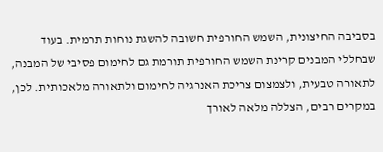בסביבה החיצונית, השמש החורפית חשובה להשגת נוחות תרמית. בעוד שבחללי המבנים קרינת השמש החורפית תורמת גם לחימום פסיבי של המבנה, לתאורה טבעית, ולצמצום צריכת האנרגיה לחימום ולתאורה מלאכותית. לכן, במקרים רבים, הצללה מלאה לאורך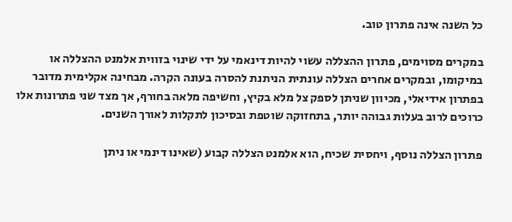כל השנה אינה פתרון טוב.

במקרים מסוימים, פתרון ההצללה עשוי להיות דינאמי על ידי שינוי בזווית אלמנט ההצללה או במיקומו, ובמקרים אחרים הצללה עונתית הניתנת להסרה בעונה הקרה. מבחינה אקלימית מדובר בפתרון אידיאלי, מכיוון שניתן לספק צל מלא בקיץ, וחשיפה מלאה בחורף, אך מצד שני פתרונות אלו כרוכים לרוב בעלות גבוהה יותר, בתחזוקה שוטפת ובסיכון לתקלות לאורך השנים.

פתרון הצללה נוסף, ויחסית שכיח, הוא אלמנט הצללה קבוע (שאינו דינמי או ניתן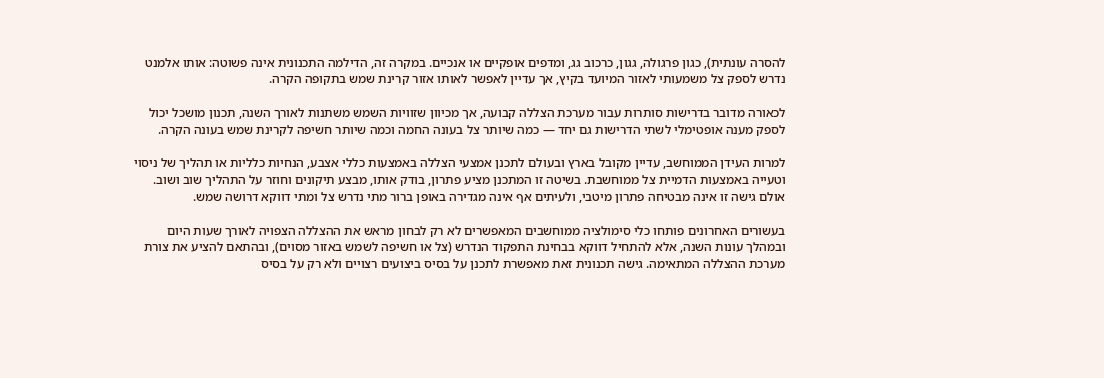להסרה עונתית), כגון פרגולה, גגון, כרכוב גג, ומדפים אופקיים או אנכיים. במקרה זה, הדילמה התכנונית אינה פשוטה: אותו אלמנט נדרש לספק צל משמעותי לאזור המיועד בקיץ, אך עדיין לאפשר לאותו אזור קרינת שמש בתקופה הקרה.

לכאורה מדובר בדרישות סותרות עבור מערכת הצללה קבועה, אך מכיוון שזוויות השמש משתנות לאורך השנה, תכנון מושכל יכול לספק מענה אופטימלי לשתי הדרישות גם יחד — כמה שיותר צל בעונה החמה וכמה שיותר חשיפה לקרינת שמש בעונה הקרה.

למרות העידן הממוחשב, עדיין מקובל בארץ ובעולם לתכנן אמצעי הצללה באמצעות כללי אצבע, הנחיות כלליות או תהליך של ניסוי וטעייה באמצעות הדמיית צל ממוחשבת. בשיטה זו המתכנן מציע פתרון, בודק אותו, מבצע תיקונים וחוזר על התהליך שוב ושוב. אולם גישה זו אינה מבטיחה פתרון מיטבי, ולעיתים אף אינה מגדירה באופן ברור מתי נדרש צל ומתי דווקא דרושה שמש.

בעשורים האחרונים פותחו כלי סימולציה ממוחשבים המאפשרים לא רק לבחון מראש את ההצללה הצפויה לאורך שעות היום ובמהלך עונות השנה, אלא להתחיל דווקא בבחינת התפקוד הנדרש (צל או חשיפה לשמש באזור מסוים), ובהתאם להציע את צורת מערכת ההצללה המתאימה. גישה תכנונית זאת מאפשרת לתכנן על בסיס ביצועים רצויים ולא רק על בסיס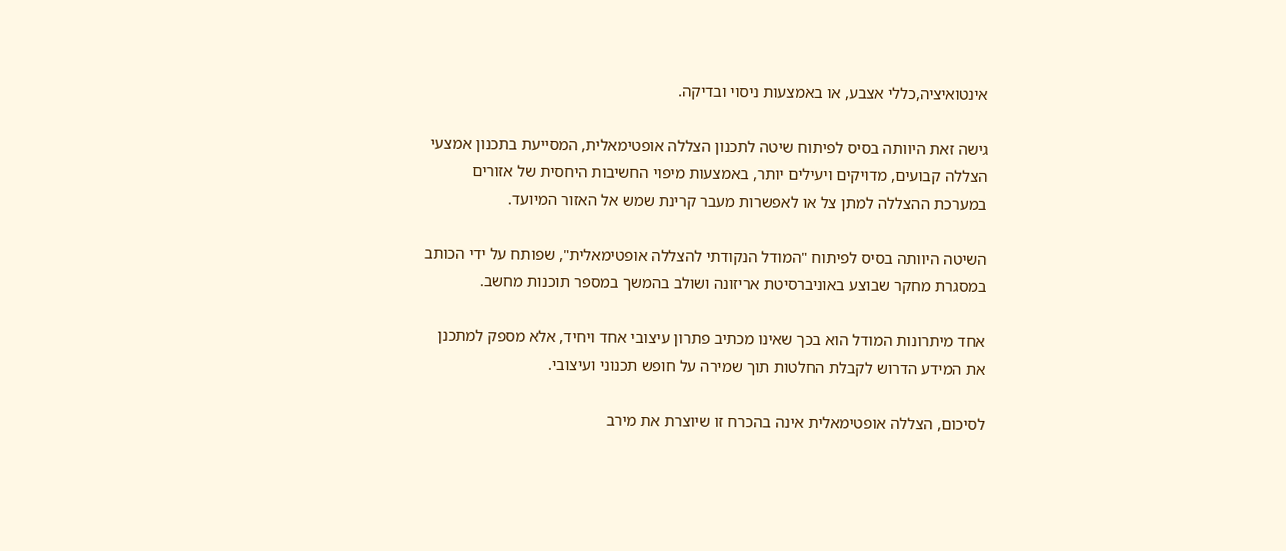אינטואיציה,כללי אצבע, או באמצעות ניסוי ובדיקה.

גישה זאת היוותה בסיס לפיתוח שיטה לתכנון הצללה אופטימאלית, המסייעת בתכנון אמצעי הצללה קבועים, מדויקים ויעילים יותר, באמצעות מיפוי החשיבות היחסית של אזורים במערכת ההצללה למתן צל או לאפשרות מעבר קרינת שמש אל האזור המיועד.

השיטה היוותה בסיס לפיתוח "המודל הנקודתי להצללה אופטימאלית", שפותח על ידי הכותב במסגרת מחקר שבוצע באוניברסיטת אריזונה ושולב בהמשך במספר תוכנות מחשב.

אחד מיתרונות המודל הוא בכך שאינו מכתיב פתרון עיצובי אחד ויחיד, אלא מספק למתכנן את המידע הדרוש לקבלת החלטות תוך שמירה על חופש תכנוני ועיצובי.

לסיכום, הצללה אופטימאלית אינה בהכרח זו שיוצרת את מירב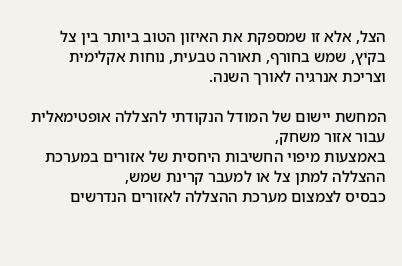הצל, אלא זו שמספקת את האיזון הטוב ביותר בין צל בקיץ, שמש בחורף, תאורה טבעית, נוחות אקלימית וצריכת אנרגיה לאורך השנה.

המחשת יישום של המודל הנקודתי להצללה אופטימאלית עבור אזור משחק,
באמצעות מיפוי החשיבות היחסית של אזורים במערכת ההצללה למתן צל או למעבר קרינת שמש,
כבסיס לצמצום מערכת ההצללה לאזורים הנדרשים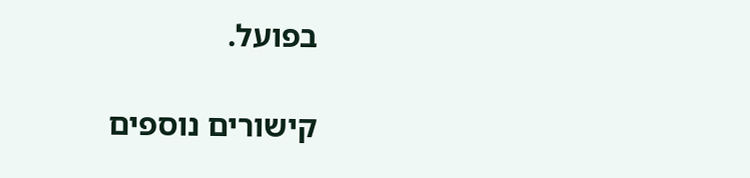בפועל.

קישורים נוספים